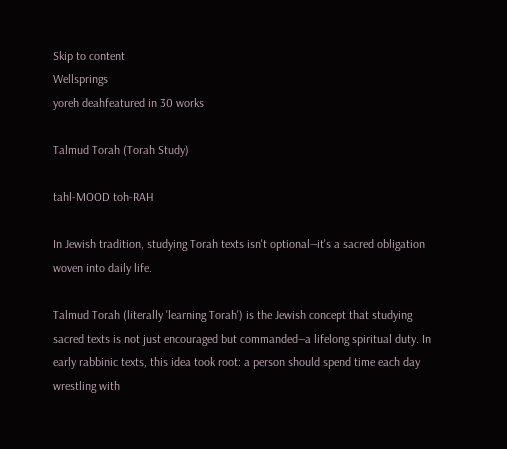Skip to content
Wellsprings
yoreh deahfeatured in 30 works

Talmud Torah (Torah Study)

tahl-MOOD toh-RAH

In Jewish tradition, studying Torah texts isn't optional—it's a sacred obligation woven into daily life.

Talmud Torah (literally 'learning Torah') is the Jewish concept that studying sacred texts is not just encouraged but commanded—a lifelong spiritual duty. In early rabbinic texts, this idea took root: a person should spend time each day wrestling with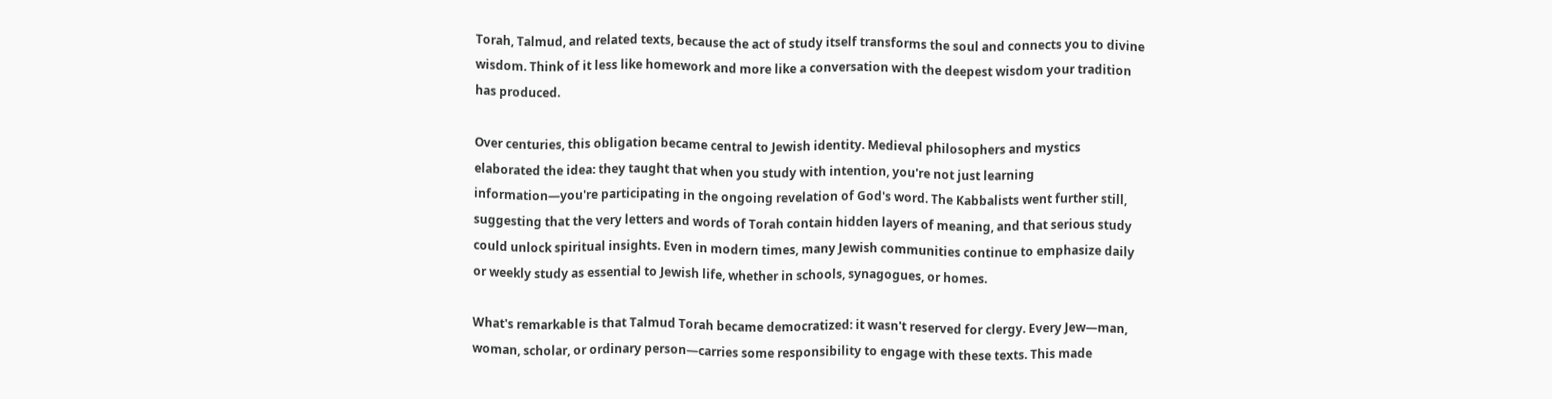Torah, Talmud, and related texts, because the act of study itself transforms the soul and connects you to divine wisdom. Think of it less like homework and more like a conversation with the deepest wisdom your tradition has produced.

Over centuries, this obligation became central to Jewish identity. Medieval philosophers and mystics elaborated the idea: they taught that when you study with intention, you're not just learning information—you're participating in the ongoing revelation of God's word. The Kabbalists went further still, suggesting that the very letters and words of Torah contain hidden layers of meaning, and that serious study could unlock spiritual insights. Even in modern times, many Jewish communities continue to emphasize daily or weekly study as essential to Jewish life, whether in schools, synagogues, or homes.

What's remarkable is that Talmud Torah became democratized: it wasn't reserved for clergy. Every Jew—man, woman, scholar, or ordinary person—carries some responsibility to engage with these texts. This made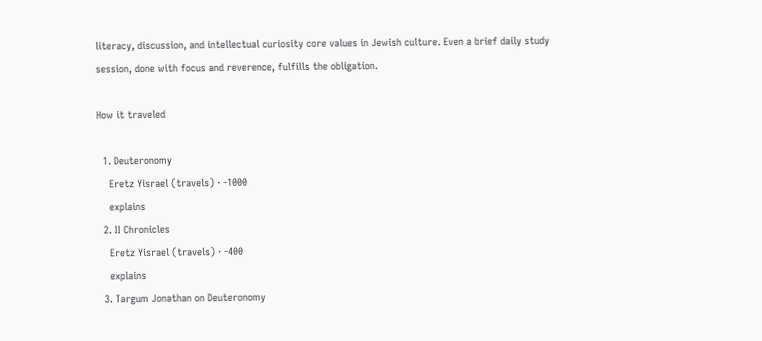literacy, discussion, and intellectual curiosity core values in Jewish culture. Even a brief daily study session, done with focus and reverence, fulfills the obligation.

How it traveled

  1. Deuteronomy
    Eretz Yisrael (travels) · -1000
    explains
  2. II Chronicles
    Eretz Yisrael (travels) · -400
    explains
  3. Targum Jonathan on Deuteronomy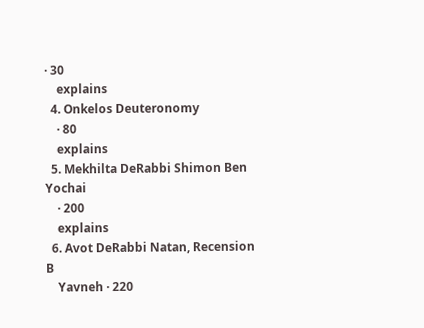· 30
    explains
  4. Onkelos Deuteronomy
    · 80
    explains
  5. Mekhilta DeRabbi Shimon Ben Yochai
    · 200
    explains
  6. Avot DeRabbi Natan, Recension B
    Yavneh · 220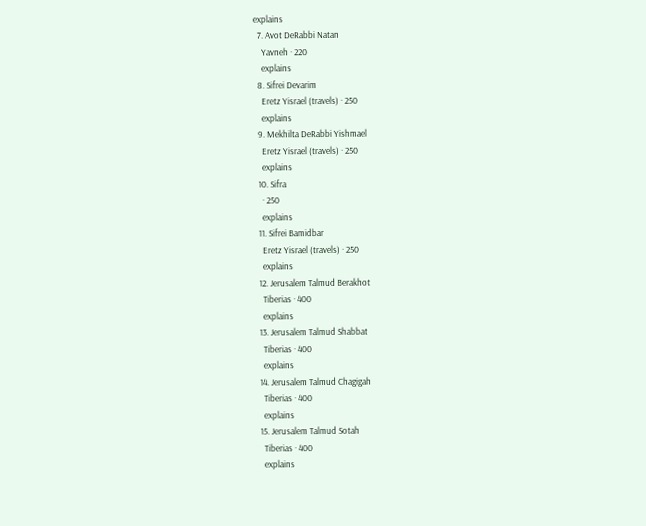explains
  7. Avot DeRabbi Natan
    Yavneh · 220
    explains
  8. Sifrei Devarim
    Eretz Yisrael (travels) · 250
    explains
  9. Mekhilta DeRabbi Yishmael
    Eretz Yisrael (travels) · 250
    explains
  10. Sifra
    · 250
    explains
  11. Sifrei Bamidbar
    Eretz Yisrael (travels) · 250
    explains
  12. Jerusalem Talmud Berakhot
    Tiberias · 400
    explains
  13. Jerusalem Talmud Shabbat
    Tiberias · 400
    explains
  14. Jerusalem Talmud Chagigah
    Tiberias · 400
    explains
  15. Jerusalem Talmud Sotah
    Tiberias · 400
    explains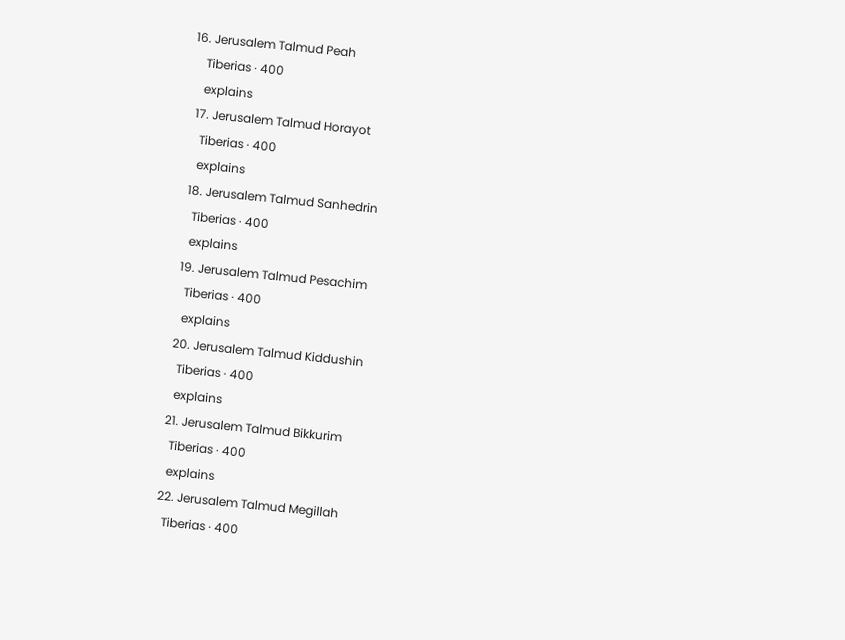16. Jerusalem Talmud Peah
    Tiberias · 400
    explains
  17. Jerusalem Talmud Horayot
    Tiberias · 400
    explains
  18. Jerusalem Talmud Sanhedrin
    Tiberias · 400
    explains
  19. Jerusalem Talmud Pesachim
    Tiberias · 400
    explains
  20. Jerusalem Talmud Kiddushin
    Tiberias · 400
    explains
  21. Jerusalem Talmud Bikkurim
    Tiberias · 400
    explains
  22. Jerusalem Talmud Megillah
    Tiberias · 400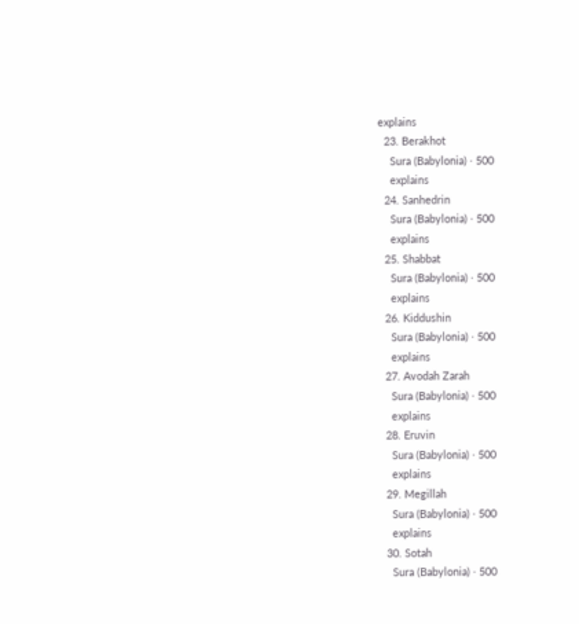explains
  23. Berakhot
    Sura (Babylonia) · 500
    explains
  24. Sanhedrin
    Sura (Babylonia) · 500
    explains
  25. Shabbat
    Sura (Babylonia) · 500
    explains
  26. Kiddushin
    Sura (Babylonia) · 500
    explains
  27. Avodah Zarah
    Sura (Babylonia) · 500
    explains
  28. Eruvin
    Sura (Babylonia) · 500
    explains
  29. Megillah
    Sura (Babylonia) · 500
    explains
  30. Sotah
    Sura (Babylonia) · 500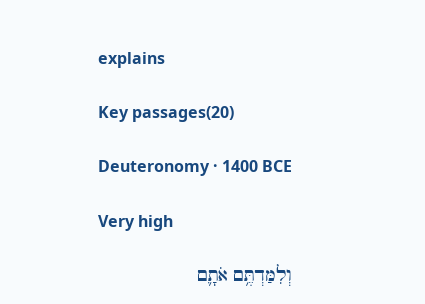explains

Key passages(20)

Deuteronomy · 1400 BCE

Very high

וְלִמַּדְתֶּ֥ם אֹתָ֛ם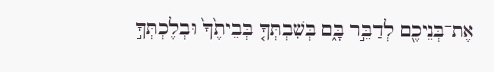אֶת־בְּנֵיכֶ֖ם לְדַבֵּ֣ר בָּ֑ם בְּשִׁבְתְּךָ֤ בְּבֵיתֶ֙ךָ֙ וּבְלֶכְתְּךָ֣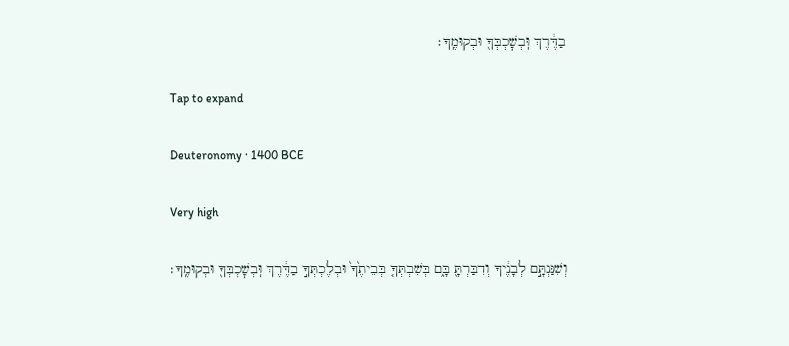בַדֶּ֔רֶךְ וּֽבְשׇׁכְבְּךָ֖ וּבְקוּמֶֽךָ׃

Tap to expand

Deuteronomy · 1400 BCE

Very high

וְשִׁנַּנְתָּ֣ם לְבָנֶ֔יךָ וְדִבַּרְתָּ֖ בָּ֑ם בְּשִׁבְתְּךָ֤ בְּבֵיתֶ֙ךָ֙ וּבְלֶכְתְּךָ֣ בַדֶּ֔רֶךְ וּֽבְשׇׁכְבְּךָ֖ וּבְקוּמֶֽךָ׃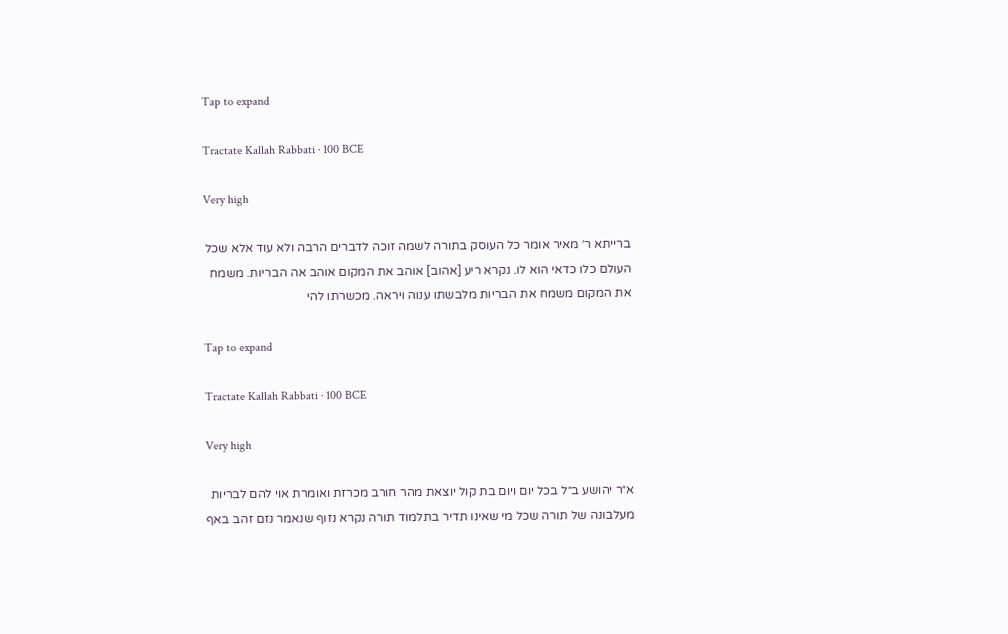Tap to expand

Tractate Kallah Rabbati · 100 BCE

Very high

ברייתא ר׳ מאיר אומר כל העוסק בתורה לשמה זוכה לדברים הרבה ולא עוד אלא שכל העולם כלו כדאי הוא לו. נקרא ריע [אהוב] אוהב את המקום אוהב אה הבריות. משמח את המקום משמח את הבריות מלבשתו ענוה ויראה. מכשרתו להי

Tap to expand

Tractate Kallah Rabbati · 100 BCE

Very high

א״ר יהושע ב״ל בכל יום ויום בת קול יוצאת מהר חורב מכרזת ואומרת אוי להם לבריות מעלבונה של תורה שכל מי שאינו תדיר בתלמוד תורה נקרא נזוף שנאמר נזם זהב באף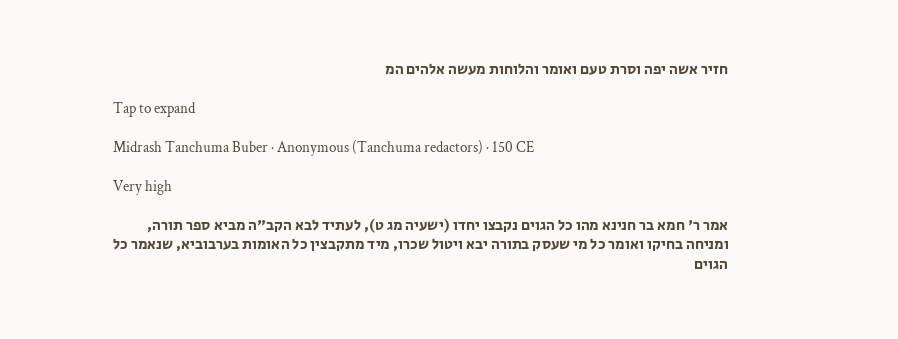חזיר אשה יפה וסרת טעם ואומר והלוחות מעשה אלהים המ

Tap to expand

Midrash Tanchuma Buber · Anonymous (Tanchuma redactors) · 150 CE

Very high

אמר ר' חמא בר חנינא מהו כל הגוים נקבצו יחדו (ישעיה מג ט), לעתיד לבא הקב"ה מביא ספר תורה, ומניחה בחיקו ואומר כל מי שעסק בתורה יבא ויטול שכרו, מיד מתקבצין כל האומות בערבוביא, שנאמר כל הגוים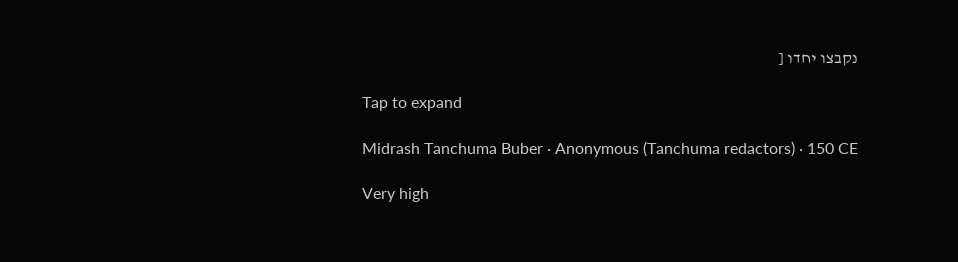נקבצו יחדו [

Tap to expand

Midrash Tanchuma Buber · Anonymous (Tanchuma redactors) · 150 CE

Very high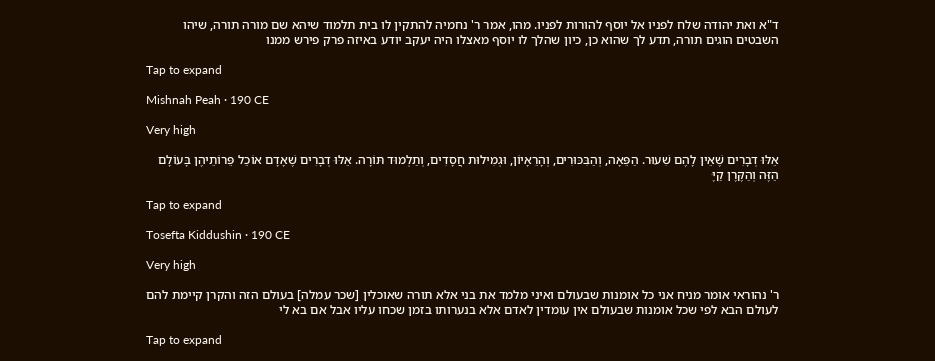ד"א ואת יהודה שלח לפניו אל יוסף להורות לפניו. מהו, אמר ר' נחמיה להתקין לו בית תלמוד שיהא שם מורה תורה, שיהו השבטים הוגים תורה, תדע לך שהוא כן, כיון שהלך לו יוסף מאצלו היה יעקב יודע באיזה פרק פירש ממנו

Tap to expand

Mishnah Peah · 190 CE

Very high

אֵלּוּ דְבָרִים שֶׁאֵין לָהֶם שִׁעוּר. הַפֵּאָה, וְהַבִּכּוּרִים, וְהָרֵאָיוֹן, וּגְמִילוּת חֲסָדִים, וְתַלְמוּד תּוֹרָה. אֵלּוּ דְבָרִים שֶׁאָדָם אוֹכֵל פֵּרוֹתֵיהֶן בָּעוֹלָם הַזֶּה וְהַקֶּרֶן קַיֶּ

Tap to expand

Tosefta Kiddushin · 190 CE

Very high

ר' נהוראי אומר מניח אני כל אומנות שבעולם ואיני מלמד את בני אלא תורה שאוכלין [שכר עמלה] בעולם הזה והקרן קיימת להם לעולם הבא לפי שכל אומנות שבעולם אין עומדין לאדם אלא בנערותו בזמן שכחו עליו אבל אם בא לי

Tap to expand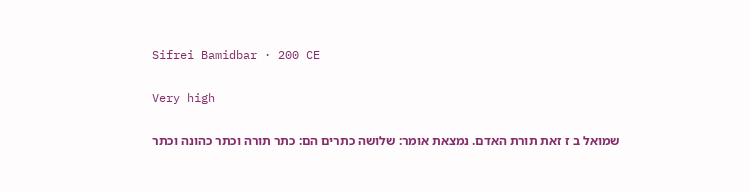Sifrei Bamidbar · 200 CE

Very high

שמואל ב ז זאת תורת האדם. נמצאת אומר: שלושה כתרים הם: כתר תורה וכתר כהונה וכתר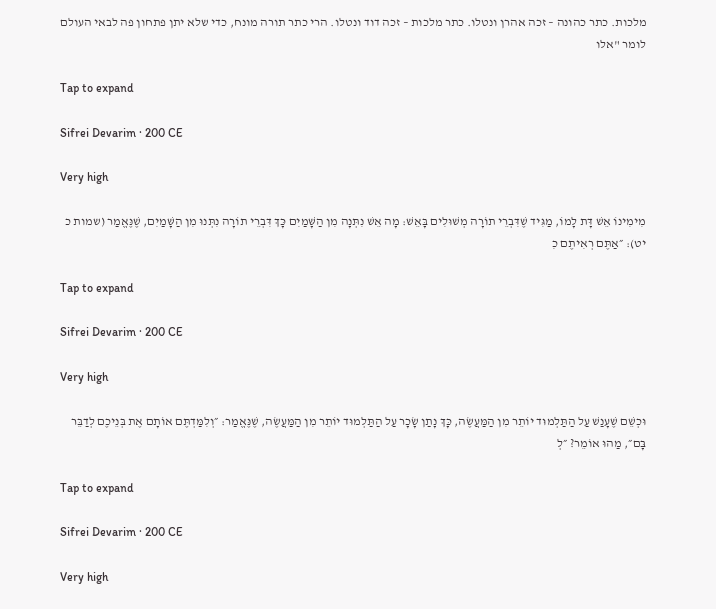מלכות. כתר כהונה – זכה אהרן ונטלו. כתר מלכות – זכה דוד ונטלו. הרי כתר תורה מונח, כדי שלא יתן פתחון פה לבאי העולם לומר "אלו

Tap to expand

Sifrei Devarim · 200 CE

Very high

מִימִינוֹ אֵשׁ דָּת לָמוֹ, מַגִּיד שֶׁדִּבְרֵי תוֹרָה מְשׁוּלִים בָּאֵשׁ: מָה אֵשׁ נִתְּנָה מִן הַשָּׁמַיִם כָּךְ דִּבְרֵי תוֹרָה נִתְּנוּ מִן הַשָּׁמַיִם, שֶׁנֶּאֱמַר (שמות כ יט): ״אַתֶּם רְאִיתֶם כִ

Tap to expand

Sifrei Devarim · 200 CE

Very high

וּכְשֵׁם שֶׁעָנַשׁ עַל הַתַּלְמוּד יוֹתֵר מִן הַמַּעֲשֶׂה, כָּךְ נָתַן שָׂכָר עַל הַתַּלְמוּד יוֹתֵר מִן הַמַּעֲשֶׂה, שֶׁנֶּאֱמַר: ״וְלִמַּדְתֶּם אוֹתָם אֶת בְּנֵיכֶם לְדַבֵּר בָּם״, מַהוּ אוֹמֵר? ״לְ

Tap to expand

Sifrei Devarim · 200 CE

Very high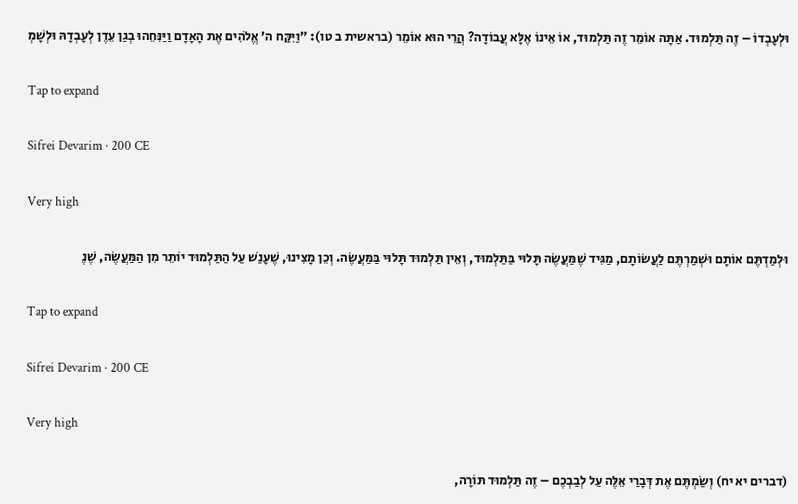וּלְעָבְדוֹ – זֶה תַּלְמוּד. אַתָּה אוֹמֵר זֶה תַּלְמוּד, אוֹ אֵינוֹ אֶלָּא עֲבוֹדָה? הֲרֵי הוּא אוֹמֵר (בראשית ב טו): ״וַיִּקַּח ה׳ אֱלֹהִים אֶת הָאָדָם וַיַּנִּחֵהוּ בְגַן עֵדֶן לְעָבְדָהּ וּלְשָׁמְ

Tap to expand

Sifrei Devarim · 200 CE

Very high

וּלְמַדְתֶּם אוֹתָם וּשְׁמַרְתֶּם לַעֲשׂוֹתָם, מַגִּיד שֶׁמַּעֲשֶׂה תָּלוּי בַּתַּלְמוּד, וְאֵין תַּלְמוּד תָּלוּי בַּמַּעֲשֶׂה. וְכֵן מָצִינוּ, שֶׁעָנַשׁ עַל הַתַּלְמוּד יוֹתֵר מִן הַמַּעֲשֶׂה, שֶׁנֶ

Tap to expand

Sifrei Devarim · 200 CE

Very high

(דברים יא יח) וְשַׂמְתֶּם אֶת דְּבָרַי אֵלֶּה עַל לְבַבְכֶם – זֶה תַּלְמוּד תּוֹרָה,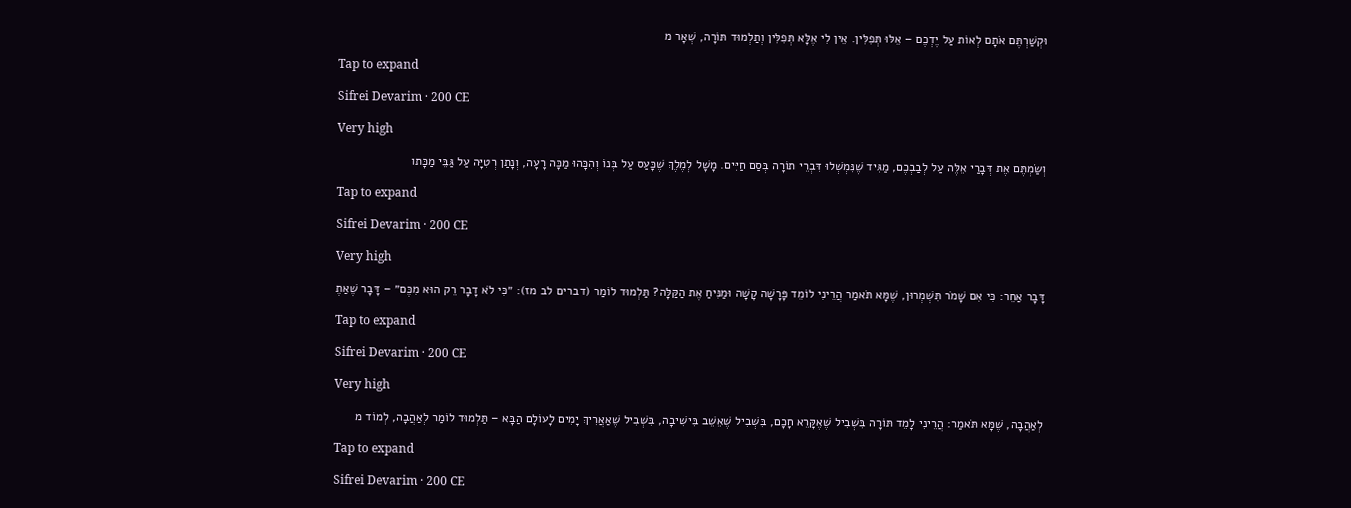וּקְשַׁרְתֶּם אֹתָם לְאוֹת עַל יֶדְכֶם – אֵלּוּ תְּפִלִּין. אֵין לִי אֶלָּא תְּפִלִּין וְתַלְמוּד תּוֹרָה, שְׁאָר מ

Tap to expand

Sifrei Devarim · 200 CE

Very high

וְשַׂמְתֶּם אֶת דְּבָרַי אֵלֶּה עַל לְבַבְכֶם, מַגִּיד שֶׁנִּמְשְׁלוּ דִּבְרֵי תוֹרָה בְּסַם חַיִּים. מָשָׁל לְמֶלֶךְ שֶׁכָּעַס עַל בְּנוֹ וְהִכָּהוּ מַכָּה רָעָה, וְנָתַן רְטִיָּה עַל גַּבֵּי מַכָּתו

Tap to expand

Sifrei Devarim · 200 CE

Very high

דָּבָר אַחֵר: כִּי אִם שָׁמֹר תִּשְׁמְרוּן, שֶׁמָּא תֹּאמַר הֲרֵינִי לוֹמֵד פָּרָשָׁה קָשָׁה וּמַנִּיחַ אֶת הַקַּלָּה? תַּלְמוּד לוֹמַר (דברים לב מז): ״כִּי לֹא דָבָר רֵק הוּא מִכֶּם״ – דָּבָר שֶׁאַתֶ

Tap to expand

Sifrei Devarim · 200 CE

Very high

לְאַהֲבָה, שֶׁמָּא תֹּאמַר: הֲרֵינִי לָמֵד תּוֹרָה בִּשְׁבִיל שֶׁאֶקָּרֵא חָכָם, בִּשְׁבִיל שֶׁאֵשֵׁב בִּישִׁיבָה, בִּשְׁבִיל שֶׁאַאֲרִיךְ יָמִים לָעוֹלָם הַבָּא – תַּלְמוּד לוֹמַר לְאַהֲבָה, לְמוֹד מ

Tap to expand

Sifrei Devarim · 200 CE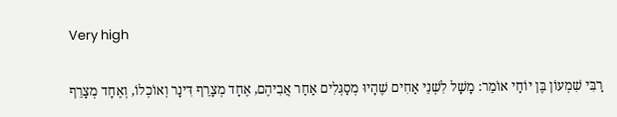Very high

רַבִּי שִׁמְעוֹן בֶּן יוֹחַי אוֹמֵר: מָשָׁל לִשְׁנֵי אַחִים שֶׁהָיוּ מְסַגְּלִים אַחַר אֲבִיהֶם, אֶחָד מְצָרֵף דִּינָר וְאוֹכְלוֹ, וְאֶחָד מְצָרֵף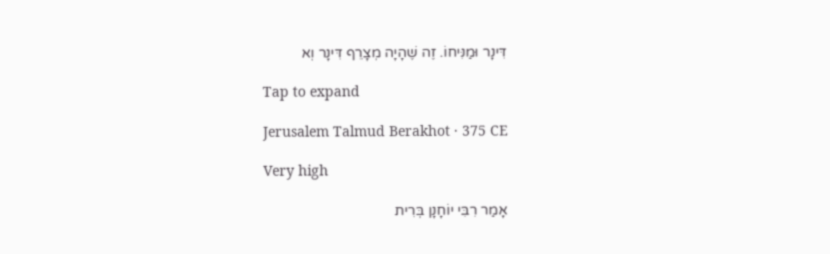דִּינָר וּמַנִּיחוֹ. זֶה שֶׁהָיָה מְצָרֵף דִּינָר וְא

Tap to expand

Jerusalem Talmud Berakhot · 375 CE

Very high

אָמַר רִבִּי יוֹחָנָן בְּרִית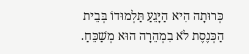כְּרוּתָה הִיא הַיָּגֵעַ תַּלְמוּדוֹ בְּבֵית הַכְּנֶסֶת לֹא בִמְהֵרָה הוּא מְשַׁכֵּחַ.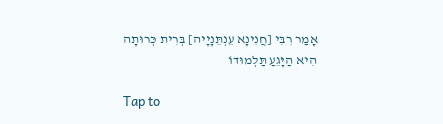אָמַר רִבִּי [חֲנִינָא עֵנְתֵּנָיָיה] בְּרִית כְּרוּתָה הִיא הַיָּגֵעַ תַּלְמוּדוֹ

Tap to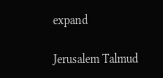expand

Jerusalem Talmud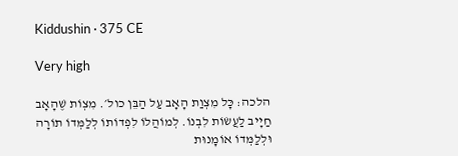Kiddushin · 375 CE

Very high

הלכה: כָּל מִצְוַת הָאָב עַל הַבֵּן כול׳. מִצְוֹת שֶׁהָאָב חַיָיב לַעֲשׂוֹת לִבְנוֹ. לְמוֹהֲלוֹ לִפְדוֹתוֹ לְלַמְּדוֹ תוֹרָה וּלְלַמְּדוֹ אוֹמָנוּת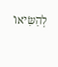לְהַשִּׂיאוֹ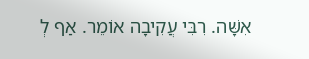אִשָּׁה. רִבִּי עֲקִיבָה אוֹמֵר. אַף לְ